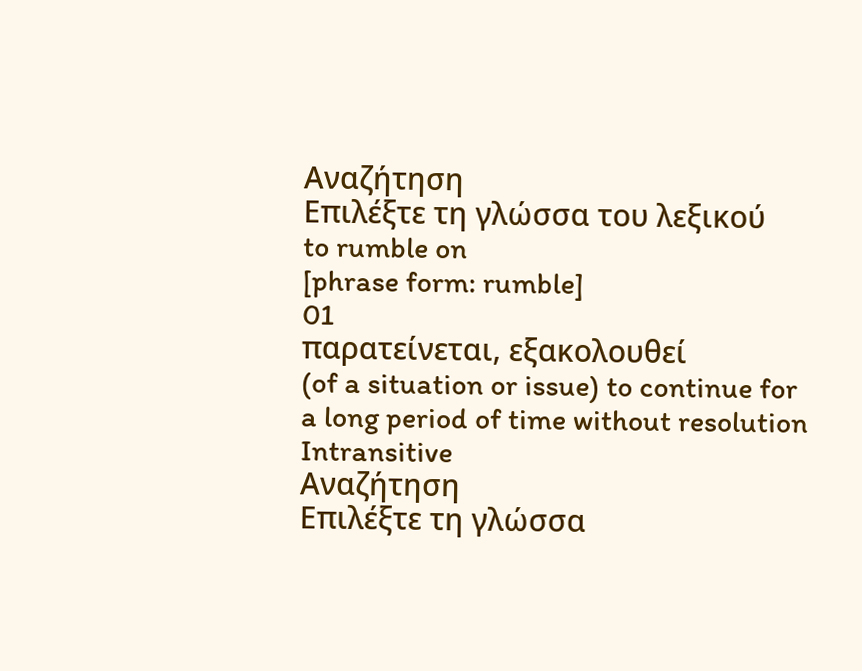Αναζήτηση
Επιλέξτε τη γλώσσα του λεξικού
to rumble on
[phrase form: rumble]
01
παρατείνεται, εξακολουθεί
(of a situation or issue) to continue for a long period of time without resolution
Intransitive
Αναζήτηση
Επιλέξτε τη γλώσσα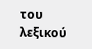του λεξικού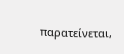παρατείνεται,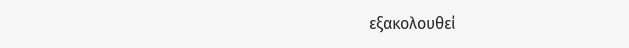εξακολουθεί